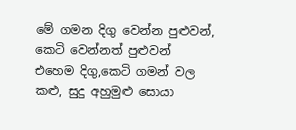මේ ගමන දිගු වෙන්න පුළුවන්, කෙටි වෙන්නත් පුළුවන්
එහෙම දිගු,කෙටි ගමන් වල කළු, සුදු අහුමුළු සොයා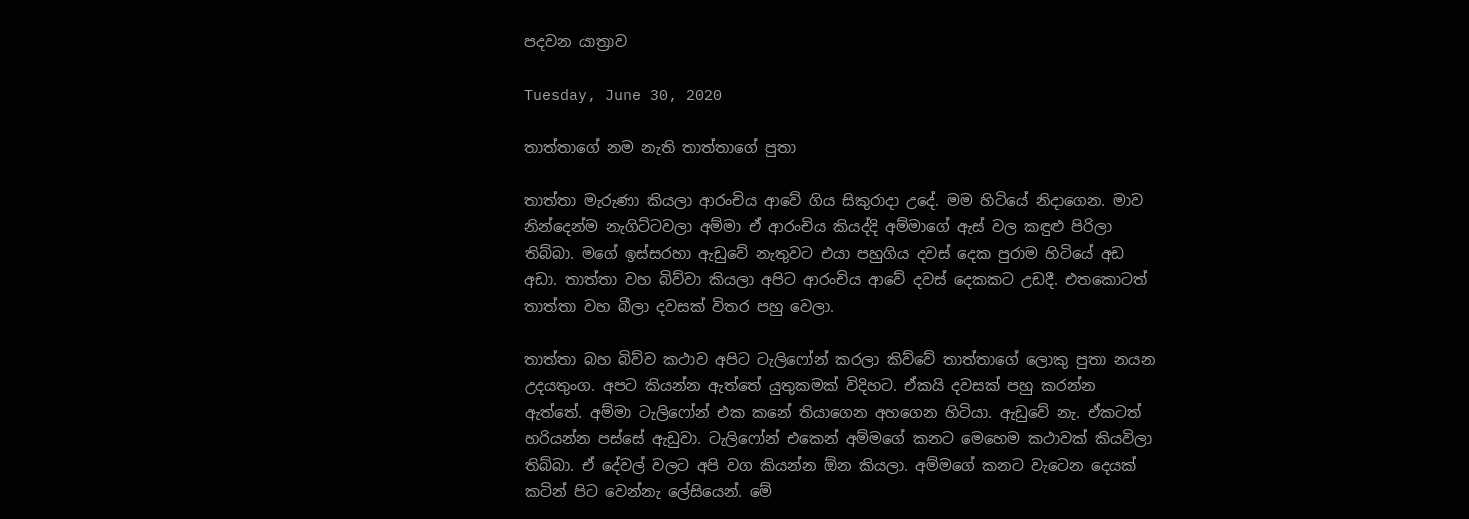පදවන යාත්‍රාව

Tuesday, June 30, 2020

තාත්තාගේ නම නැති තාත්තාගේ පුතා

තාත්තා මැරුණා කියලා ආරංචිය ආවේ ගිය සිකුරාදා උදේ. මම හිටියේ නිදාගෙන. මාව නින්දෙන්ම නැගිට්ටවලා අම්මා ඒ ආරංචිය කියද්දි අම්මාගේ ඇස් වල කඳුළු පිරිලා තිබ්බා. මගේ ඉස්සරහා ඇඩුවේ නැතුවට එයා පහුගිය දවස් දෙක පුරාම හිටියේ අඩ අඩා. තාත්තා වහ බිව්වා කියලා අපිට ආරංචිය ආවේ දවස් දෙකකට උඩදී. එතකොටත් තාත්තා වහ බීලා දවසක් විතර පහු වෙලා.

තාත්තා බහ බිව්ව කථාව අපිට ටැලිෆෝන් කරලා කිව්වේ තාත්තාගේ ලොකු පුතා නයන උදයතුංග. අපට කියන්න ඇත්තේ යුතුකමක් විදිහට. ඒකයි දවසක් පහු කරන්න ඇත්තේ. අම්මා ටැලිෆෝන් එක කනේ තියාගෙන අහගෙන හිටියා. ඇඩුවේ නැ. ඒකටත් හරියන්න පස්සේ ඇඩුවා. ටැලිෆෝන් එකෙන් අම්මගේ කනට මෙහෙම කථාවක් කියවිලා තිබ්බා. ඒ දේවල් වලට අපි වග කියන්න ඕන කියලා. අම්මගේ කනට වැටෙන දෙයක් කටින් පිට වෙන්නැ ලේසියෙන්. මේ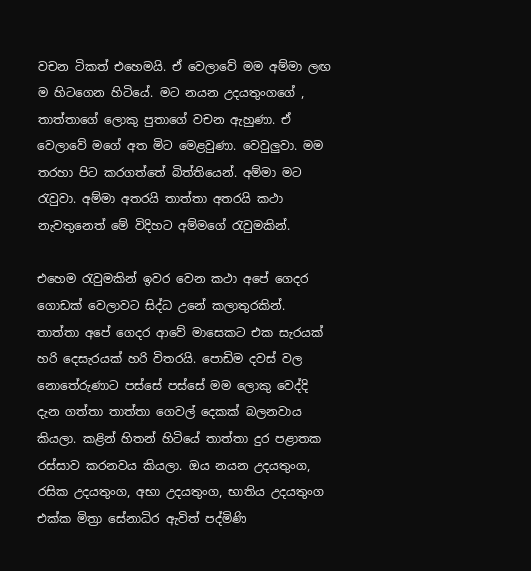වචන ටිකත් එහෙමයි. ඒ වෙලාවේ මම අම්මා ලඟ ම හිටගෙන හිටියේ. මට නයන උදයතුංගගේ , තාත්තාගේ ලොකු පුතාගේ වචන ඇහුණා. ඒ වෙලාවේ මගේ අත මිට මෙළවුණා. වෙවුලුවා. මම තරහා පිට කරගත්තේ බිත්තියෙන්. අම්මා මට රැවුවා. අම්මා අතරයි තාත්තා අතරයි කථා නැවතුනෙත් මේ විදිහට අම්මගේ රැවුමකින්.

එහෙම රැවුමකින් ඉවර වෙන කථා අපේ ගෙදර ගොඩක් වෙලාවට සිද්ධ උනේ කලාතුරකින්. තාත්තා අපේ ගෙදර ආවේ මාසෙකට එක සැරයක් හරි දෙසැරයක් හරි විතරයි. පොඩිම දවස් වල නොතේරුණාට පස්සේ පස්සේ මම ලොකු වෙද්දි දැන ගත්තා තාත්තා ගෙවල් දෙකක් බලනවාය කියලා. කළින් හිතන් හිටියේ තාත්තා දුර පළාතක රස්සාව කරනවය කියලා. ඔය නයන උදයතුංග, රසික උදයතුංග, අභා උදයතුංග, භාතිය උදයතුංග එක්ක මිත්‍රා සේනාධිර ඇවිත් පද්මිණි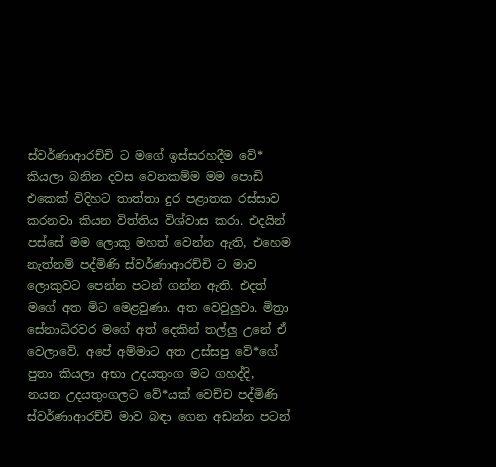ස්වර්ණාආරච්චි ට මගේ ඉස්සරහදීම වේ* කියලා බනින දවස වෙනකම්ම මම පොඩි එකෙක් විදිහට තාත්තා දුර පළාතක රස්සාව කරනවා කියන විත්තිය විශ්වාස කරා. එදයින් පස්සේ මම ලොකු මහත් වෙන්න ඇති, එහෙම නැත්නම් පද්මිණි ස්වර්ණාආරච්චි ට මාව ලොකුවට පෙන්න පටන් ගන්න ඇති. එදත් මගේ අත මිට මෙළවුණා. අත වෙවුලුවා. මිත්‍රා සේනාධිරවර මගේ අත් දෙකින් තල්ලු උනේ ඒ වෙලාවේ. අපේ අම්මාට අත උස්සපු වේ*ගේ පුතා කියලා අභා උදයතුංග මට ගහද්දි, නයන උදයතුංගලට වේ*යක් වෙච්ච පද්මිණි ස්වර්ණාආරච්චි මාව බඳා ගෙන අඩන්න පටන්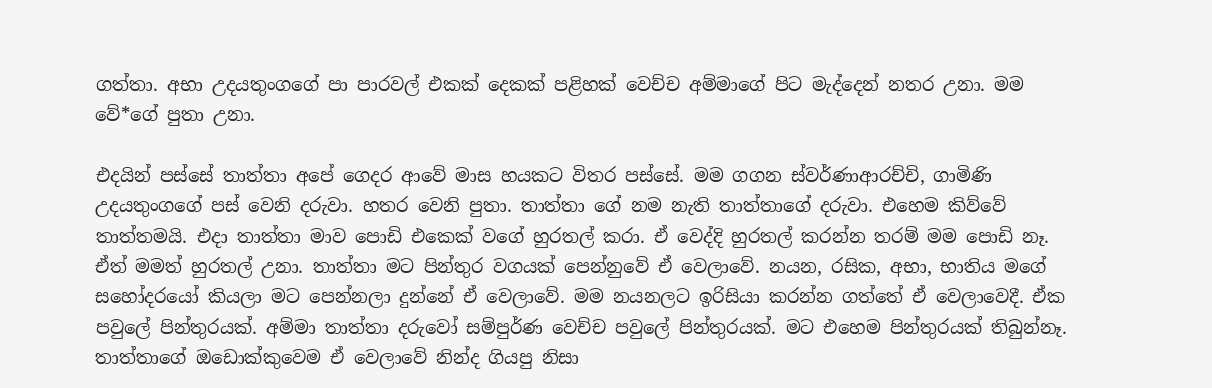ගත්තා. අභා උදයතුංගගේ පා පාරවල් එකක් දෙකක් පළිහක් වෙච්ච අම්මාගේ පිට මැද්දෙන් නතර උනා. මම වේ*ගේ පුතා උනා.

එදයින් පස්සේ තාත්තා අපේ ගෙදර ආවේ මාස හයකට විතර පස්සේ. මම ගගන ස්වර්ණාආරච්චි, ගාමිණි උදයතුංගගේ පස් වෙනි දරුවා. හතර වෙනි පුතා. තාත්තා ගේ නම නැති තාත්තාගේ දරුවා. එහෙම කිව්වේ තාත්තමයි. එදා තාත්තා මාව පොඩි එකෙක් වගේ හුරතල් කරා. ඒ වෙද්දි හුරතල් කරන්න තරම් මම පොඩි නෑ. ඒත් මමත් හුරතල් උනා. තාත්තා මට පින්තුර වගයක් පෙන්නුවේ ඒ වෙලාවේ. නයන, රසික, අභා, භාතිය මගේ සහෝදරයෝ කියලා මට පෙන්නලා දුන්නේ ඒ වෙලාවේ. මම නයනලට ඉරිසියා කරන්න ගත්තේ ඒ වෙලාවෙදී. ඒක පවුලේ පින්තුරයක්. අම්මා තාත්තා දරුවෝ සම්පුර්ණ වෙච්ච පවුලේ පින්තුරයක්. මට එහෙම පින්තුරයක් තිබුන්නෑ. තාත්තාගේ ඔඩොක්කුවෙම ඒ වෙලාවේ නින්ද ගියපු නිසා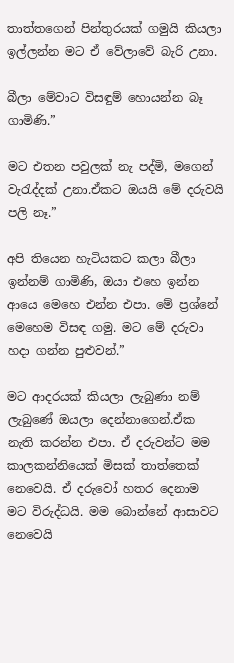තාත්තගෙන් පින්තුරයක් ගමුයි කියලා ඉල්ලන්න මට ඒ වේලාවේ බැරි උනා.

බීලා මේවාට විසඳුම් හොයන්න බෑ ගාමිණි.”

මට එතන පවුලක් නැ පද්මි, මගෙන් වැරැද්දක් උනා.ඒකට ඔයයි මේ දරුවයි පලි නෑ.”

අපි තියෙන හැටියකට කලා බීලා ඉන්නම් ගාමිණි, ඔයා එහෙ ඉන්න ආයෙ මෙහෙ එන්න එපා. මේ ප්‍රශ්නේ මෙහෙම විසඳ ගමු. මට මේ දරුවා හදා ගන්න පුළුවන්.”

මට ආදරයක් කියලා ලැබුණා නම් ලැ‍බුණේ ඔයලා දෙන්නාගෙන්.ඒක නැති කරන්න එපා. ඒ දරුවන්ට මම කාලකන්නියෙක් මිසක් තාත්තෙක් නෙවෙයි. ඒ දරුවෝ හතර දෙනාම මට විරුද්ධයි. මම බොන්නේ ආසාවට නෙවෙයි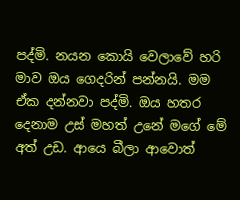පද්මි. නයන කොයි වෙලාවේ හරි මාව ඔය ගෙදරින් පන්නයි. මම ඒක දන්නවා පද්මි. ඔය හතර දෙනාම උස් මහත් උනේ මගේ මේ අත් උඩ. ආයෙ බීලා ආවොත්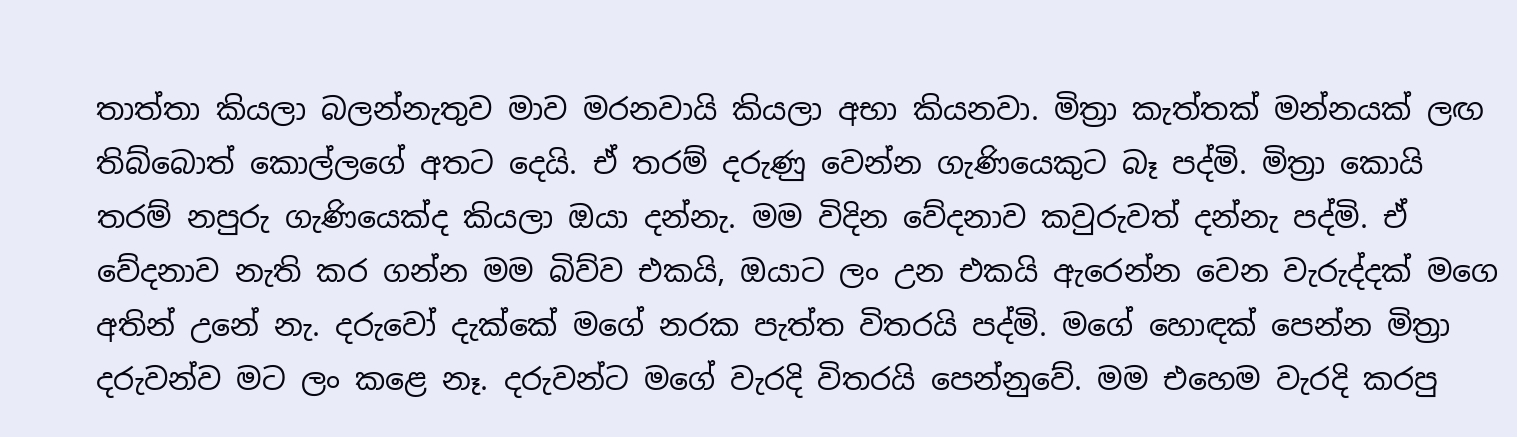තාත්තා කියලා බලන්නැතුව මාව මරනවායි කියලා අභා කියනවා. මිත්‍රා කැත්තක් මන්නයක් ලඟ තිබ්බොත් කොල්ලගේ අතට දෙයි. ඒ තරම් දරුණු වෙන්න ගැණියෙකුට බෑ පද්මි. මිත්‍රා කොයි තරම් නපුරු ගැණියෙක්ද කියලා ඔයා දන්නැ. මම විදින වේදනාව කවුරුවත් දන්නැ පද්මි. ඒ වේදනාව නැති කර ගන්න මම බිව්ව එකයි, ඔයාට ලං උන එකයි ඇරෙන්න වෙන වැරුද්දක් මගෙ අතින් උනේ නැ. දරුවෝ දැක්කේ මගේ නරක පැත්ත විතරයි පද්මි. මගේ හොඳක් පෙන්න මිත්‍රා දරුවන්ව මට ලං කළෙ නෑ. දරුවන්ට මගේ වැරදි විතරයි පෙන්නුවේ. මම එහෙම වැරදි කරපු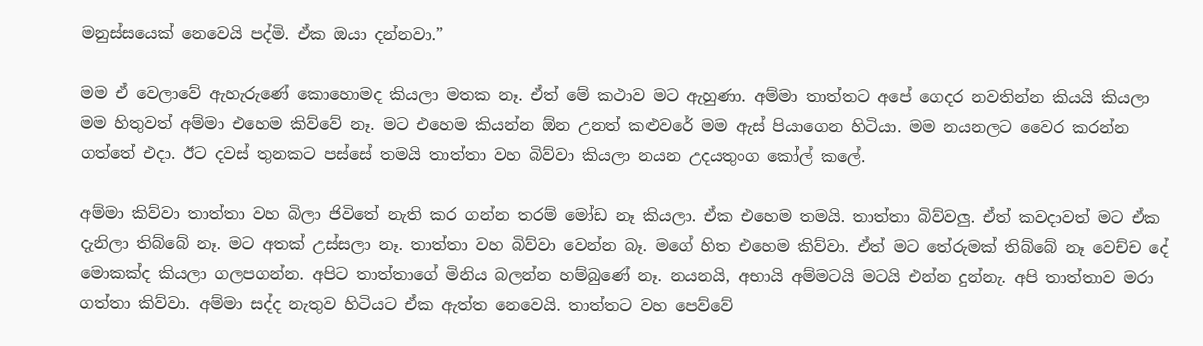මනුස්ස‍යෙක් නෙවෙයි පද්මි. ඒක ඔයා දන්නවා.”

මම ඒ වෙලාවේ ඇහැරුණේ කොහොමද කියලා මතක නෑ. ඒත් මේ කථාව මට ඇහුණා. අම්මා තාත්තට අපේ ගෙදර නවතින්න කියයි කියලා මම හිතුවත් අම්මා එහෙම කිව්වේ නෑ. මට එහෙම කියන්න ඕන උනත් කළුවරේ මම ඇස් පියාගෙන හිටියා. මම නයනල‍ට වෛර කරන්න ගත්තේ එදා. ඊට දවස් තුනකට පස්සේ තමයි තාත්තා වහ බිව්වා කියලා නයන උදයතුංග කෝල් කලේ.

අම්මා කිව්වා තාත්තා වහ බිලා ජිවිතේ නැති කර ගන්න තරම් මෝඩ නෑ කියලා. ඒක එහෙම තමයි. තාත්තා බිව්වලු. ඒත් කවදාවත් මට ඒක දැනිලා තිබ්බේ නෑ. මට අතක් උස්සලා නෑ. තාත්තා වහ බිව්වා වෙන්න බෑ. මගේ හිත එහෙම කිව්වා. ඒත් මට තේරුමක් තිබ්බේ නෑ වෙච්ච දේ මොකක්ද කියලා ගලපගන්න. අපිට තාත්තාගේ මිනිය බලන්න හම්බුණේ නෑ. නයනයි, අභායි අම්මටයි මටයි එන්න දුන්නැ. අපි තාත්තාව මරා ගත්තා කිව්වා. අම්මා සද්ද නැතුව හිටියට ඒක ඇත්ත නෙවෙයි. තාත්තට වහ පෙව්වේ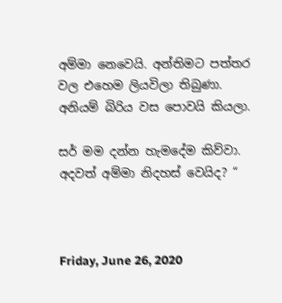අම්මා නෙවෙයි. අන්තිමට පත්තර වල එහෙම ලියවිලා තිබුණා. අනියම් බිරිය වස පොවයි කියලා.

සර් මම දන්න හැමදේම කිව්වා. අදවත් අම්මා නිදහස් වෙයිද? “



Friday, June 26, 2020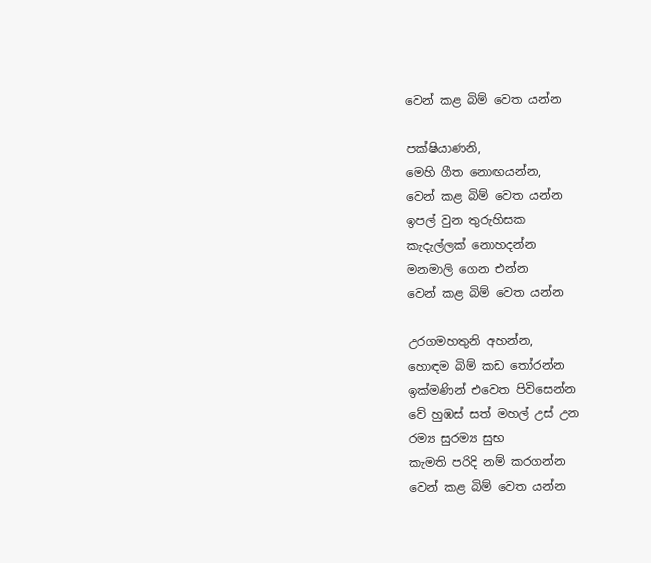වෙන් කළ බිම් වෙත යන්න

පක්ෂියාණනි,
මෙහි ගීත නොඟයන්න,
වෙන් කළ බිම් වෙත යන්න
ඉපල් වුන තුරුහිසක
කැදැල්ලක් නොහදන්න
මනමාලි ගෙන එන්න
වෙන් කළ බිම් වෙත යන්න

උරගමහතුනි අහන්න,
හොඳම බිම් කඩ තෝරන්න
ඉක්මණින් එවෙත පිවිසෙන්න
වේ හුඹස් සත් මහල් උස් උන
රම්‍ය සුරම්‍ය සුභ
කැමති පරිදි නම් කරගන්න
වෙන් කළ බිම් වෙත යන්න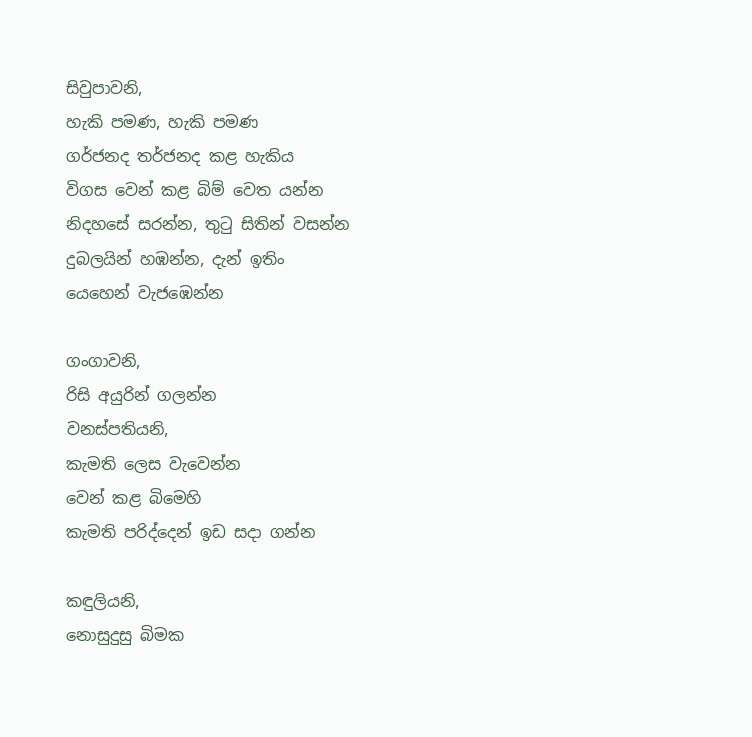සිවුපාවනි,
හැකි පමණ, හැකි පමණ
ගර්ජනද තර්ජනද කළ හැකිය
විගස වෙන් කළ බිම් වෙත යන්න
නිදහසේ සරන්න, තුටු සිතින් වසන්න
දුබලයින් හඹන්න, දැන් ඉතිං
යෙහෙන් වැජඹෙන්න

ගංගාවනි,
රිසි අයුරින් ගලන්න
වනස්පතියනි,
කැමති ලෙස වැවෙන්න
වෙන් කළ බිමෙහි
කැමති පරිද්දෙන් ඉඩ සදා ගන්න

කඳුලියනි,
නොසුදුසු බිමක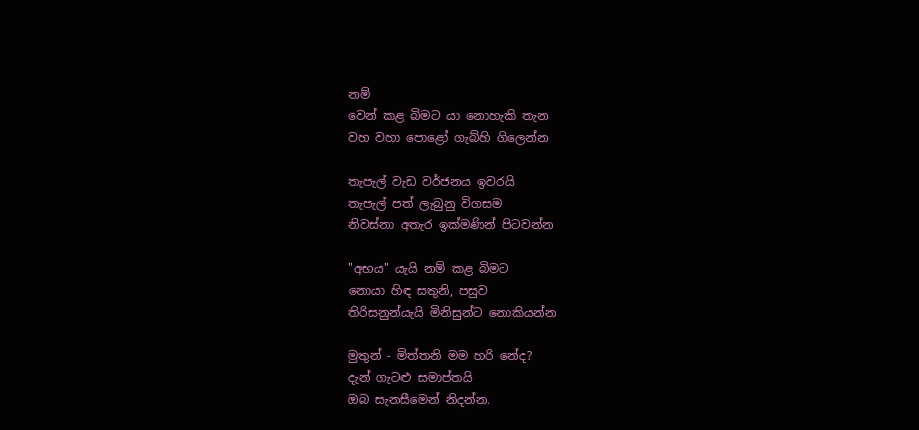නම්
වෙන් කළ බිමට යා නොහැකි තැන
වහ වහා පොළෝ ගැබ්හි ගිලෙන්න

තැපැල් වැඩ වර්ජනය ඉවරයි
තැපැල් පත් ලැබුනු විගසම
නිවස්නා අතැර ඉක්මණින් පිටවන්න

"අභය" යැයි නම් කළ බිමට
නොයා හිඳ සතුනි, පසුව
තිරිසනුන්යැයි මිනිසුන්ට නොකියන්න

මුතුන් - මිත්තනි මම හරි නේද?
දැන් ගැටළු සමාප්තයි
ඔබ සැනසීමෙන් නිදන්න.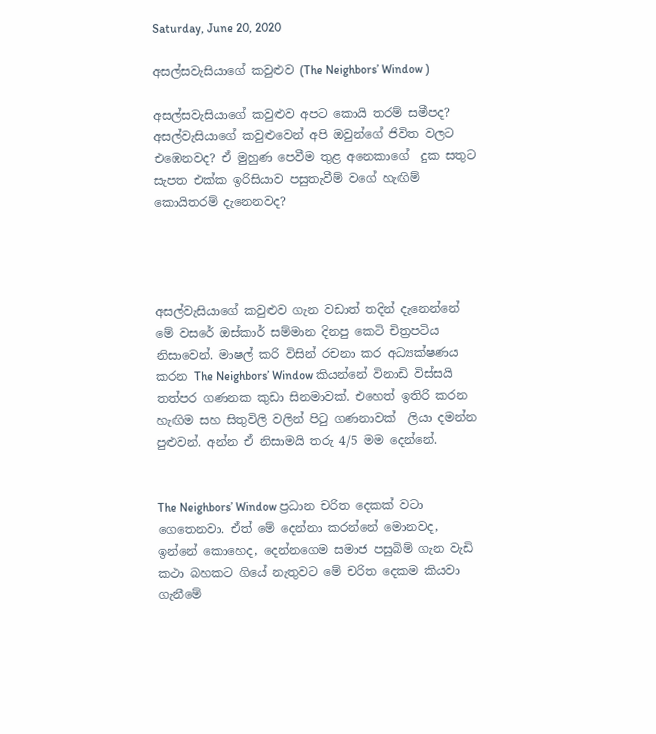Saturday, June 20, 2020

අසල්සවැසියාගේ කවුළුව (The Neighbors’ Window )

අසල්සවැසියාගේ කවුළුව අපට කොයි තරම් සමීපද? අසල්වැසියාගේ කවුළුවෙන් අපි ඔවුන්ගේ ජිවිත වලට එඹෙනවද? ඒ මුහුණ පෙවීම තුළ අනෙකාගේ  දුක සතුට සැපත එක්ක ඉරිසියාව පසුතැවීම් වගේ හැඟිම් කොයිතරම් දැ‍නෙනවද?




අසල්වැසියාගේ කවුළුව ගැන වඩාත් තදින් දැනෙන්නේ මේ වසරේ ඔස්කාර් සම්මාන දිනපු කෙටි චිත්‍රපටිය නිසාවෙන්. මාෂල් කරි විසින් රචනා කර අධ්‍යක්ෂණය කරන The Neighbors’ Window කියන්නේ විනාඩි විස්සයි තත්පර ගණනක කුඩා සිනමාවක්. එහෙත් ඉතිරි කරන හැඟිම සහ සිතුවිලි වලින් පිටු ගණනාවක්  ලියා දමන්න පුළුවන්. අන්න ඒ නිසාමයි තරු 4/5 මම දෙන්නේ.


The Neighbors’ Window ප්‍රධාන චරිත දෙකක් වටා ගෙතෙනවා. ඒත් මේ දෙන්නා කරන්නේ මොනවද, ඉන්නේ කොහෙද, දෙන්නගෙම සමාජ පසුබිම් ගැන වැඩි කථා බහකට ගියේ නැතුවට මේ චරිත දෙකම කියවා ගැනීමේ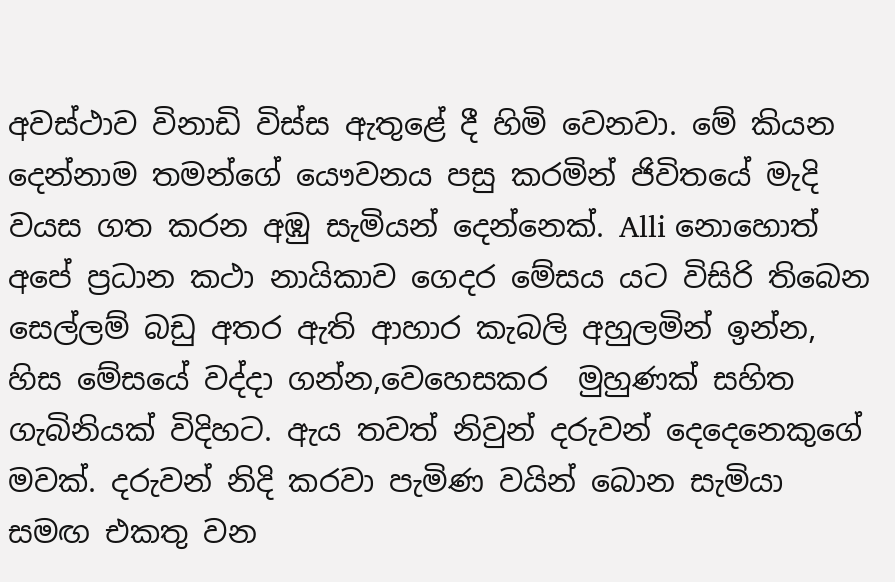අවස්ථාව විනාඩි විස්ස ඇතුළේ දී හිමි වෙනවා. මේ කියන දෙන්නාම තමන්ගේ යෞවනය පසු කරමින් ජිවිතයේ මැදි වයස ගත කරන අඹු සැමියන් දෙන්නෙක්. Alli නොහොත් අපේ ප්‍රධාන කථා නායිකාව ගෙදර මේසය යට විසිරි තිබෙන සෙල්ලම් බඩු අතර ඇති ආහාර කැබලි අහුලමින් ඉන්න, හිස මේසයේ වද්දා ගන්න,වෙහෙසකර  මුහුණක් සහිත ගැබිනියක් විදිහට. ඇය තවත් නිවුන් දරුවන් දෙදෙනෙකුගේ මවක්. දරුවන් නිදි කරවා පැමිණ වයින් බොන සැමියා සමඟ එකතු වන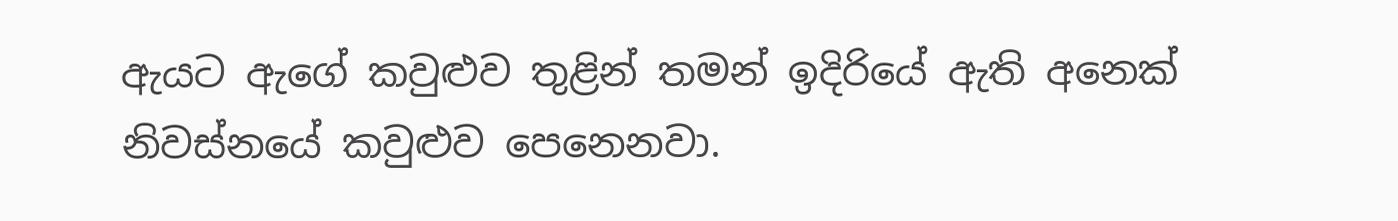ඇයට ඇගේ කවුළුව තුළින් තමන් ඉදිරියේ ඇති අනෙක් නිවස්නයේ කවුළුව පෙනෙනවා.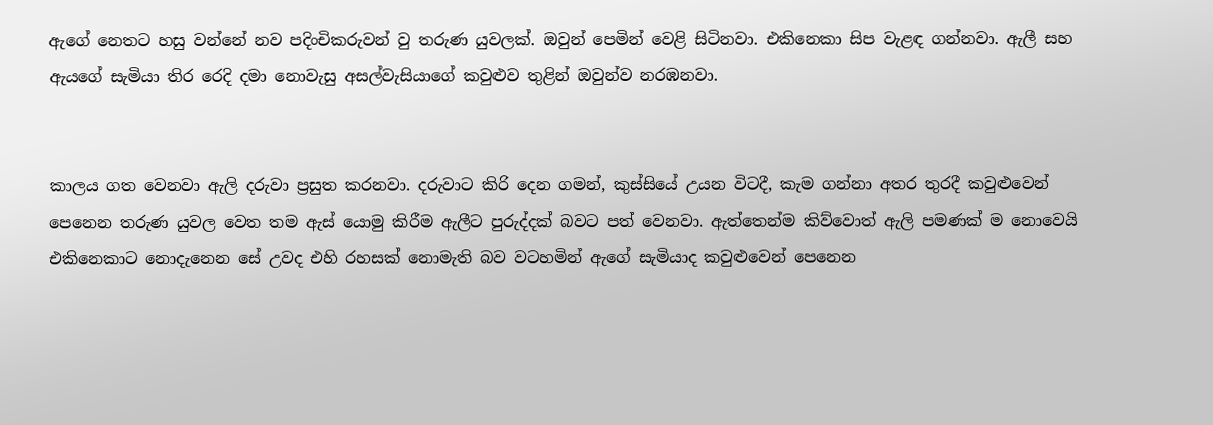ඇගේ නෙතට හසු වන්නේ නව පදිංචිකරුවන් වු තරුණ යුවලක්. ඔවුන් පෙමින් වෙළි සිටිනවා. එකිනෙකා සිප වැළඳ ගන්නවා. ඇලී සහ ඇයගේ සැමියා තිර රෙදි දමා නොවැසු අසල්වැසියාගේ කවුළුව තුළින් ඔවුන්ව නරඹනවා.


කාලය ගත වෙනවා ඇලි දරුවා ප්‍රසුත කරනවා. දරුවාට කිරි දෙන ගමන්, කුස්සියේ උයන විටදී, කැම ගන්නා අතර තුරදී කවුළුවෙන් පෙනෙන තරුණ යුවල වෙත තම ඇස් යොමු කිරීම ඇලීට පුරුද්දක් බවට පත් වෙනවා. ඇත්තෙන්ම කිව්වොත් ඇලි පමණක් ම නොවෙයි එකිනෙකාට නොදැනෙන සේ උවද එහි රහසක් නොමැති බව වටහමින් ඇගේ සැමියාද කවුළුවෙන් පෙනෙන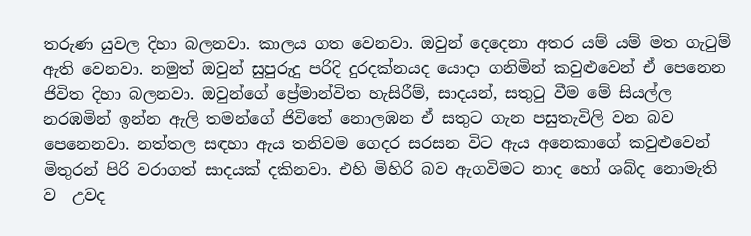තරුණ යුවල දිහා බලනවා. කාලය ගත වෙනවා. ඔවුන් දෙදෙනා අතර යම් යම් මත ගැටුම් ඇති වෙනවා. නමුත් ඔවුන් සුපුරුදු පරිදි දුරදක්නයද යොදා ගනිමින් කවුළුවෙන් ඒ පෙනෙන ජිවිත දිහා බලනවා. ඔවුන්ගේ ප්‍රේමාන්විත හැසිරීම්, සාදයන්, සතුටු වීම මේ සියල්ල නරඹමින් ඉන්න ඇලි තමන්ගේ ජිවිතේ නොලඹන ඒ සතුට ගැන පසුතැවිලි වන බව පෙනෙනවා. නත්තල සඳහා ඇය තනිවම ගෙදර සරසන විට ඇය අනෙකාගේ කවුළුවෙන් මිතුරන් පිරි වරාගත් සාදයක් දකිනවා. එහි මිහිරි බව ඇගවිමට නාද හෝ ශබ්ද නොමැති ව  උවද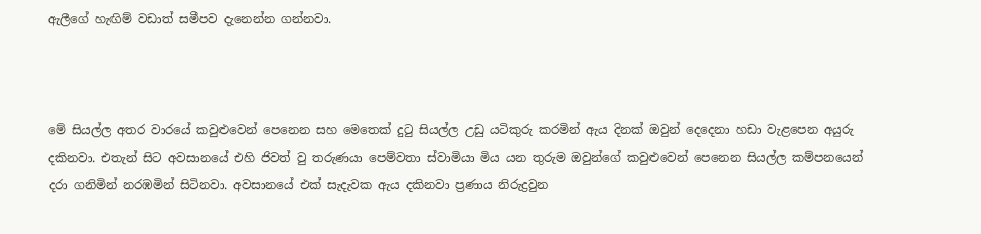ඇලීගේ හැඟිම් වඩාත් සමීපව දැනෙන්න ගන්නවා.



මේ සියල්ල අතර වාර‍යේ කවුළුවෙන් පෙනෙන සහ මෙතෙක් දුටු සියල්ල උඩු යටිකුරු කරමින් ඇය දිනක් ඔවුන් දෙදෙනා හඩා වැළපෙන අයුරු දකිනවා. එතැන් සිට අවසානයේ එහි ජිවත් වු තරුණයා පෙම්වතා ස්වාමියා මිය යන තුරුම ඔවුන්ගේ කවුළුවෙන් පෙනෙන සියල්ල කම්පනයෙන් දරා ගනිමින් නරඹමින් සිටිනවා. අවසානයේ එක් සැදැවක ඇය දකිනවා ප්‍රණාය නිරුද්‍රවුන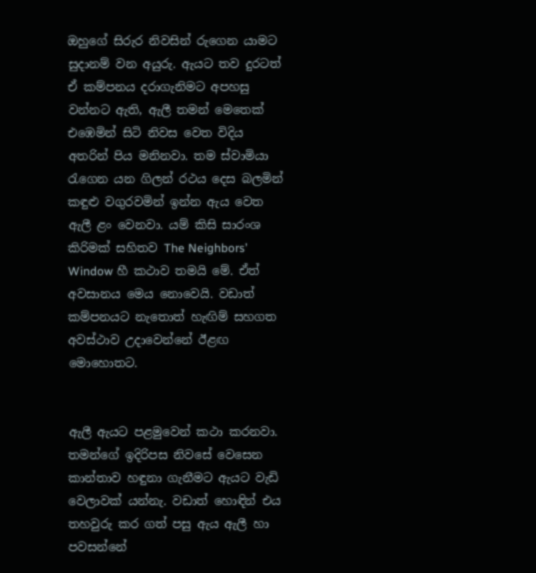ඔහුගේ සිරුර නිවසින් රුගෙන යාමට සුදානම් වන අයුරු. ඇයට තව දුරටත් ඒ කම්පනය දරාගැනිමට අපහසු වන්නට ඇති, ඇලී තමන් මෙතෙක් එඹෙමින් සිටි නිවස වෙත විදිය අතරින් පිය මනිනවා. තම ස්වාමියා රැගෙන යන ගිලන් රථය දෙස බලමින් කඳුළු වගුරවමින් ඉන්න ඇය වෙත ඇලී ළං වෙනවා. යම් කිසි සාරංශ කිරිමක් සහිතව The Neighbors’ Window හී කථාව තමයි මේ. ඒත් අවසානය මෙය නොවෙයි. වඩාත් කම්පනයට නැතොත් හැඟිම් සහගත අවස්ථාව උදාවෙන්නේ ඊළඟ මොහොතට.


ඇලී ඇයට පළමුවෙන් කථා කරනවා. තමන්ගේ ඉදිරිපස නිවසේ වෙසෙන කාන්තාව හඳුනා ගැනීමට ඇයට වැඩි වෙලාවක් යන්නැ. වඩාත් හොඳින් එය තහවුරු කර ගත් පසු ඇය ඇලී හා පවසන්‍නේ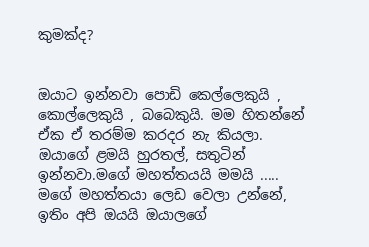කුමක්ද?


ඔයාට ඉන්නවා පොඩි කෙල්ලෙකුයි , කොල්ලෙකුයි , බබෙකුයි. මම හිතන්නේ ඒක ඒ තරම්ම කරදර නැ කියලා. ඔයාගේ ළමයි හුරතල්, සතුටින් ඉන්නවා.මගේ මහත්තයයි මමයි ..... මගේ මහත්තයා ලෙඩ වෙලා උන්නේ, ඉතිං අපි ඔයයි ඔයාලගේ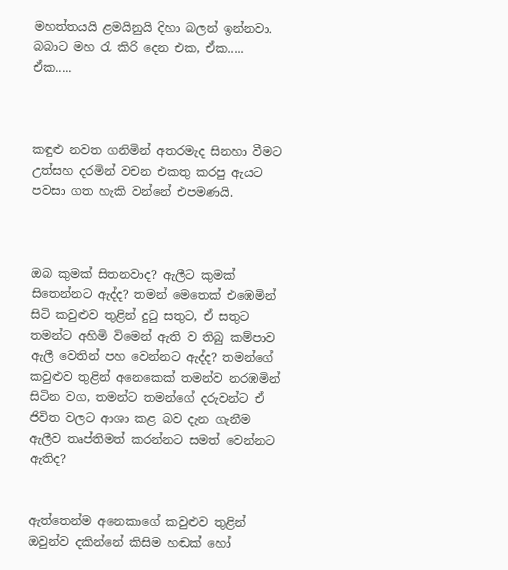මහත්තයයි ළමයිනුයි දිහා බලන් ඉන්නවා. බබාට මහ රැ කි‍රි දෙන එක, ඒක..... ඒක.....



කඳුළු නවත ගනිමින් අතරමැද සිනහා වීමට උත්සහ දරමින් වචන එකතු කරපු ඇයට පවසා ගත හැකි වන්නේ එපමණයි.



ඔබ කුමක් සිතනවාද? ඇලීට කුමක් සිතෙන්නට ඇද්ද? තමන් මෙතෙක් එඹෙමින් සිටි කවුළු‍ව තුළින් දුටු සතුට, ඒ සතුට තමන්ට අහිමි විමෙන් ඇති ව තිබු කම්පාව ඇලී වෙතින් පහ වෙන්නට ඇද්ද? තමන්ගේ කවුළුව තුළින් අනෙකෙක් තමන්ව නරඹමින් සිටින වග, තමන්ට තමන්ගේ දරුවන්ට ඒ ජිවිත වලට ආශා කළ බව දැන ගැනීම ඇලීව තෘප්තිමත් කරන්නට සමත් වෙන්නට ඇතිද?


ඇත්තෙන්ම අනෙකාගේ කවුළුව තුළින් ඔවුන්ව දකින්නේ කිසිම හඬක් හෝ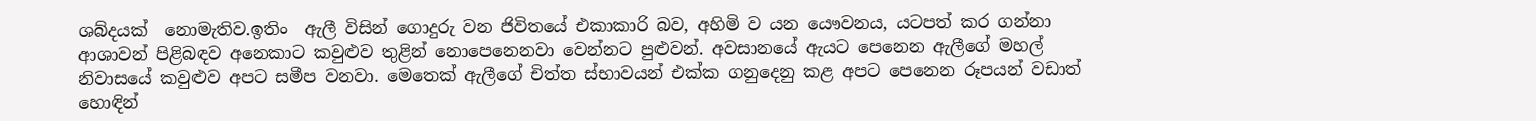ශබ්දයක්  නොමැතිව.ඉතිං  ඇලී විසින් ගොදුරු වන ජිවිතයේ එකාකාරි බව, අහිමි ව යන යෞවනය, යටපත් කර ගන්නා ආශාවන් පිළිබඳව අනෙකාට කවුළුව තුළින් නොපෙනෙනවා වෙන්නට පුළුවන්. අවසානයේ ඇයට පෙනෙන ඇලීගේ මහල් නිවාසයේ කවුළුව අපට සමීප වනවා. මෙතෙක් ඇලීගේ චිත්ත ස්භාවයන් එක්ක ගනුදෙනු කළ අපට පෙනෙන රූපයන් වඩාත් හොඳින්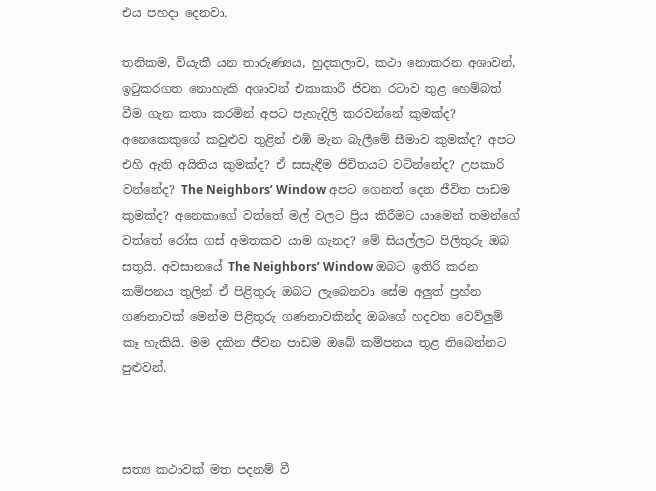එය පහදා දෙනවා.

තනිකම, වියැකී යන තාරුණ්‍යය, හුදකලාව, කථා නොකරන අශාවන්, ඉටුකරගත නොහැකි අශාවන් එකාකාරී ජිවන රටාව තුළ හෙම්බත් වීම ගැන කතා කරමින් අපට පැහැදිලි කරවන්නේ කුමක්ද? අනෙකෙකුගේ කවුළුව තුළින් එඹි මැන බැලීමේ සීමාව කුමක්ද? අපට එහි ඇති අයිතිය කුමක්ද? ඒ සසැඳීම ජිවිතයට වටින්නේද? උපකාරි වන්නේද? The Neighbors’ Window අපට ගෙනත් දෙන ජීවිත පාඩම කුමක්ද? අනෙකාගේ වත්තේ මල් වලට ප්‍රිය කිරීමට යාමෙන් තමන්ගේ වත්තේ රෝස ගස් අමතකව යාම ගැනද? මේ සියල්ලට පිලිතුරු ඔබ සතුයි. අවසානයේ The Neighbors’ Window ඔබට ඉතිරි කරන කම්පනය තුලින් ඒ පිළිතුරු ඔබට ලැබෙනවා සේම අලුත් ප්‍රහ්න ගණනාවක් මෙන්ම පිළිතුරු ගණනාවකින්ද ඔබගේ හදවත වෙව්ලුම් කෑ හැකියි. මම දකින ජීවන පාඩම ඔබේ කම්පනය තුළ තිබෙන්නට පුළුවන්.



සත්‍ය කථාවක් මත පදනම් වී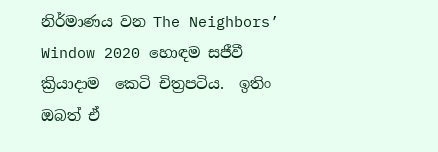නිර්මාණය වන The Neighbors’ Window 2020 හොඳම සජීවී ක්‍රියාදාම  කෙටි චිත්‍රපටිය.  ඉතිං ඔබත් ඒ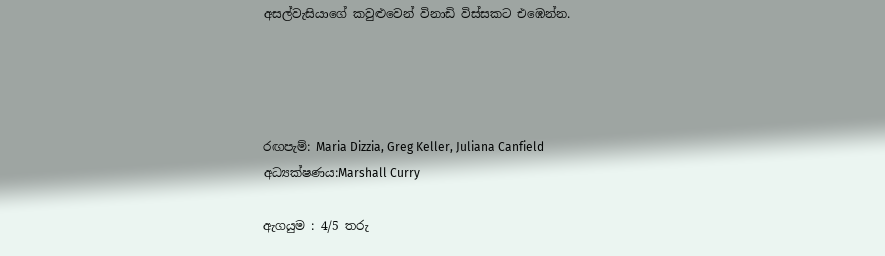අසල්වැසියාගේ කවුළුවෙන් විනාඩි විස්සකට එඹෙන්න.




රඟපැම්: Maria Dizzia, Greg Keller, Juliana Canfield
අධ්‍යක්ෂණය:Marshall Curry

ඇගයුම : 4/5 තරු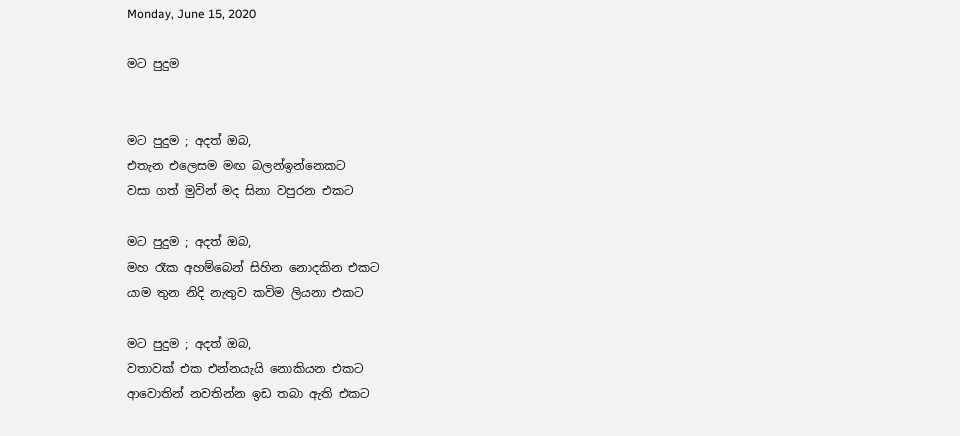Monday, June 15, 2020

මට පුදුම


මට පුදුම ; අදත් ඔබ,
එතැන එලෙසම මඟ බලන්ඉන්නෙකට
වසා ගත් මුවින් මද සිනා වපුරන එකට

මට පුදුම ; අදත් ඔබ,
මහ රෑක අහම්බෙන් සිහින නොදකින එකට
යාම තුන නිදි නැතුව කවිම ලියනා එකට

මට පුදුම ; අදත් ඔබ,
වතාවක් එක එන්නයැයි නොකියන එකට
ආවොතින් නවතින්න ඉඩ තබා ඇති එකට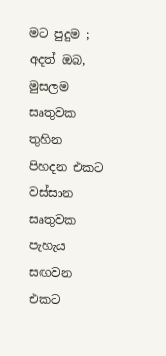මට පුදුම ; අදත් ඔබ,
මුසලම සෘතුවක තුහින පිහදන එකට
වස්සාන සෘතුවක පැහැය සඟවන එකට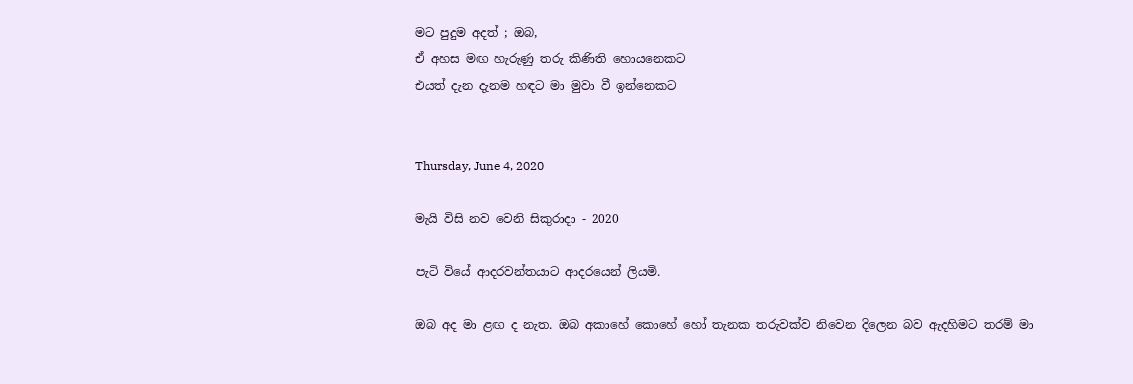මට පුදුම අදත් ; ඔබ,
ඒ අහස මඟ හැරුණු තරු කිණිති හොයනෙකට
එයත් දැන දැනම හඳට මා මුවා වී ඉන්නෙකට


Thursday, June 4, 2020

මැයි විසි නව වෙනි සිකුරාදා - 2020

පැටි වියේ ආදරවන්තයාට ආදරයෙන් ලියමි.

ඔබ අද මා ළඟ ද නැත. ඔබ අකාහේ කොහේ හෝ තැනක තරුවක්ව නිවෙන දිලෙන බව ඇදහිමට තරම් මා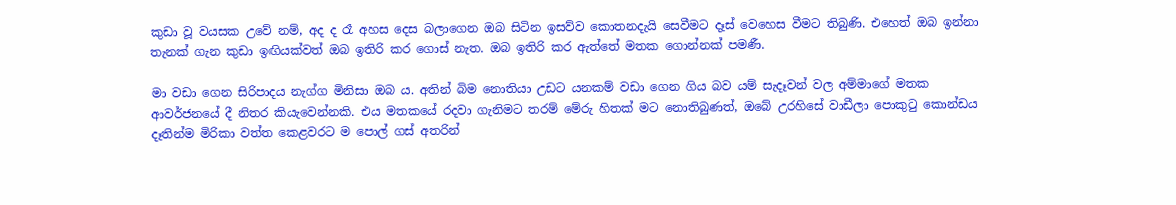කුඩා වූ වයසක උවේ නම්, අද ද රෑ අහස දෙස බලාගෙන ඔබ සිටින ඉසව්ව කොතනදැයි සෙවීමට දෑස් වෙහෙස වීමට තිබුණි. එහෙත් ඔබ ඉන්නා තැනක් ගැන කුඩා ඉඟියක්වත් ඔබ ඉතිරි කර ගොස් නැත. ඔබ ඉතිරි කර ඇත්තේ මතක ගොන්නක් පමණී.

මා වඩා ගෙන සිරිපාදය නැග්ග මිනිසා ඔබ ය. අතින් බිම නොතියා උඩට යනකම් වඩා ගෙන ගිය බව යම් සැදෑවන් වල අම්මාගේ මතක ආවර්ජනයේ දී නිතර කියැවෙන්නකි. එය මතකයේ රදවා ගැනිමට තරම් මේරු හිතක් මට නොතිබුණත්, ඔබේ උරහිසේ වාඩීලා පොකුටු කොන්ඩය දෑතින්ම මිරිකා වත්ත කෙළවරට ම පොල් ගස් අතරින්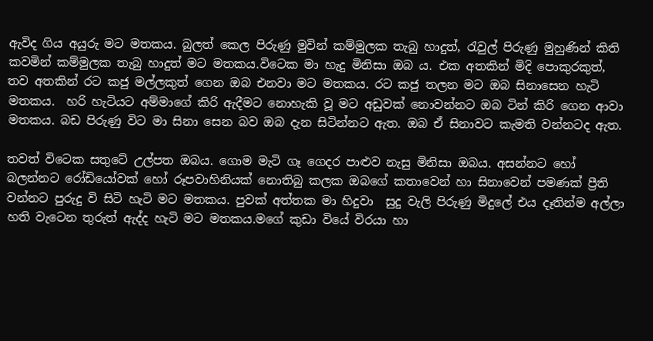ඇවිද ගිය අයුරු මට මතකය. බුලත් කෙල පිරුණු මුවින් කම්මුලක තැබු හාදුත්, රැවුල් පිරුණු මුහුණින් කිති කවමින් කම්මුලක තැබු හාදුත් මට මතකය.විටෙක මා හැදු මිනිසා ඔබ ය. එක අතකින් මිදි පොකුරකුත්, තව අතකින් රට කජු මල්ලකුත් ගෙන ඔබ එනවා මට මතකය. රට කජු තලන මට ඔබ සිනාසෙන හැටි මතකය.  හරි හැටියට අම්මාගේ කිරි ඇදීමට නොහැකි වූ මට අඩුවක් නොවන්නට ඔබ ටින් කිරි ගෙන ආවා මතකය. බඩ පිරුණු විට මා සිනා සෙන බව ඔබ දැන සිටින්නට ඇත. ඔබ ඒ සිනාවට කැමති වන්නටද ඇත.

තවත් විටෙක සතුටේ උල්පත ඔබය. ගොම මැටි ගෑ ගෙදර පාළුව නැසු මිනිසා ඔබය. අසන්නට හෝ බලන්නට රෝඩියෝවක් හෝ රූපවාහිනියක් නොතිබු කලක ඔබගේ කතාවෙන් හා සිනාවෙන් පමණක් ප්‍රීති වන්නට පුරුදු වි සිටි හැටි මට මතකය. පුවක් අත්තක මා හිදුවා  සුදු වැලි පිරුණු මිදුලේ එය දෑතින්ම අල්ලා හති වැටෙන තුරුත් ඇද්ද හැටි මට මතකය.මගේ කුඩා වියේ විරයා හා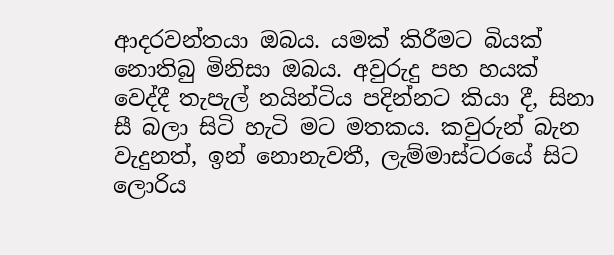ආදරවන්තයා ඔබය. යමක් කිරීමට බියක් නොතිබු මිනිසා ඔබය. අවුරුදු පහ හයක් වෙද්දී තැපැල් නයින්ටිය පදින්නට කියා දී, සිනා සී බලා සිටි හැටි මට මතකය. කවුරුන් බැන වැදුනත්, ඉන් නොනැවතී, ලැම්මාස්ටරයේ සිට ලොරිය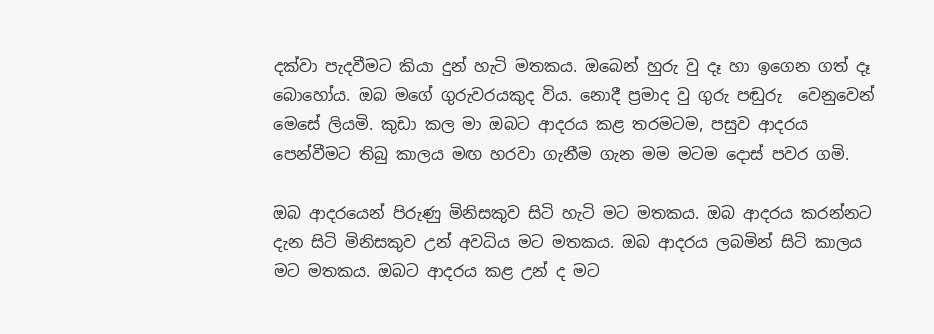දක්වා පැදවීමට කියා දුන් හැටි මතකය. ඔබෙන් හුරු වු දෑ හා ඉගෙන ගත් දෑ බොහෝය. ඔබ මගේ ගුරුවරයකුද විය. නොදී ප්‍රමාද වු ගුරු පඬුරු  වෙනුවෙන් මෙසේ ලියමි. කුඩා කල මා ඔබට ආදරය කළ තරමටම, පසුව ආදරය පෙන්වීමට තිබු කාලය මඟ හරවා ගැනීම ගැන මම මටම දොස් පවර ගමි.

ඔබ ආදර‍යෙන් පිරුණු මිනිසකුව සිටි හැටි මට මතකය. ඔබ ආදරය කරන්නට දැන සිටි මිනිසකුව උන් අවධිය මට මතකය. ඔබ ආදරය ලබමින් සිටි කාලය මට මතකය. ඔබට ආදරය කළ උන් ද මට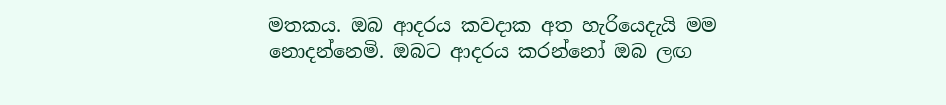මතකය. ඔබ ආදරය කවදාක අත හැරියෙදැයි මම නොදන්නෙමි. ඔබට ආදරය කරන්නෝ ඔබ ලඟ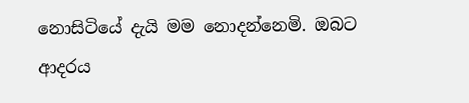නොසිටියේ දැයි මම නොදන්නෙමි. ඔබට ආදරය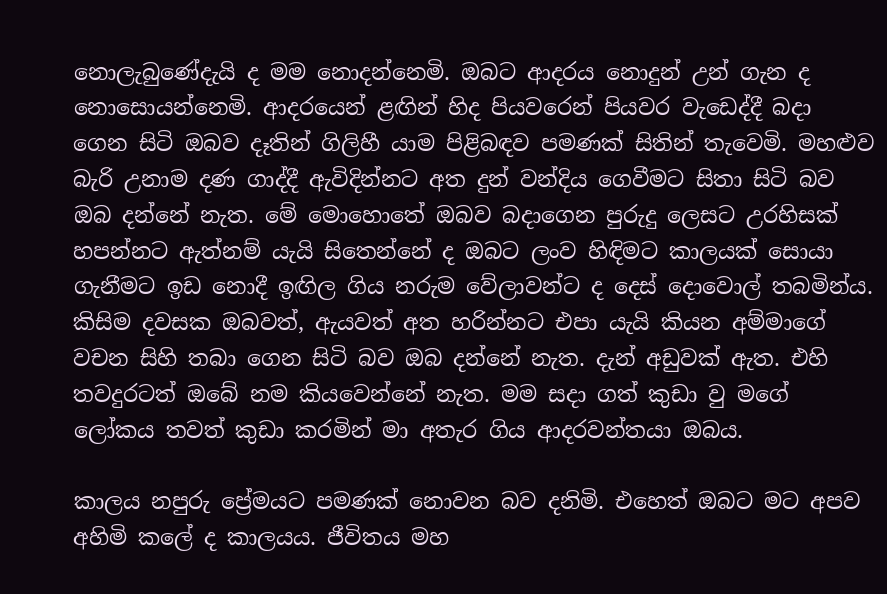නොලැබුණේදැයි ද මම නොදන්නෙමි. ඔබට ආදරය නොදුන් උන් ගැන ද නොසොයන්නෙමි. ආදරයෙන් ළඟින් හිද පියවරෙන් පියවර වැඩෙද්දී බදා ගෙන සිටි ඔබව දෑතින් ගිලිහී යාම පිළිබඳව පමණක් සිතින් තැවෙමි. මහළුව බැරි උනාම දණ ගාද්දී ඇවිදින්නට අත දුන් වන්දිය ගෙවීමට ‍සිතා සිටි බව ඔබ දන්නේ නැත. මේ මොහොතේ ඔබව බදාගෙන පුරුදු ලෙසට උරහිසක් හපන්නට ඇත්නම් යැයි සිතෙන්නේ ද ඔබට ලංව හිඳිමට කාලයක් සොයා ගැනීමට ඉඩ නොදී ඉඟිල ගිය නරුම වේලාවන්ට ද දෙස් දොවොල් තබමින්ය. කිසිම දවසක ඔබවත්, ඇයවත් අත හරින්නට එපා යැයි කියන අම්මාගේ වචන සිහි තබා ගෙන සිටි බව ඔබ දන්නේ නැත. දැන් අඩුවක් ඇත. එහි තවදුරටත් ඔබේ නම කියවෙන්නේ නැත. මම සදා ගත් කුඩා වු මගේ ලෝකය තවත් කුඩා කරමින් මා අතැර ගිය ආදරවන්තයා ඔබය.

කාලය නපුරු ප්‍රේමයට පමණක් නො‍වන බව දනිමි. එහෙත් ඔබට මට අපව අහිමි කලේ ද කාලයය. ජීවිතය මහ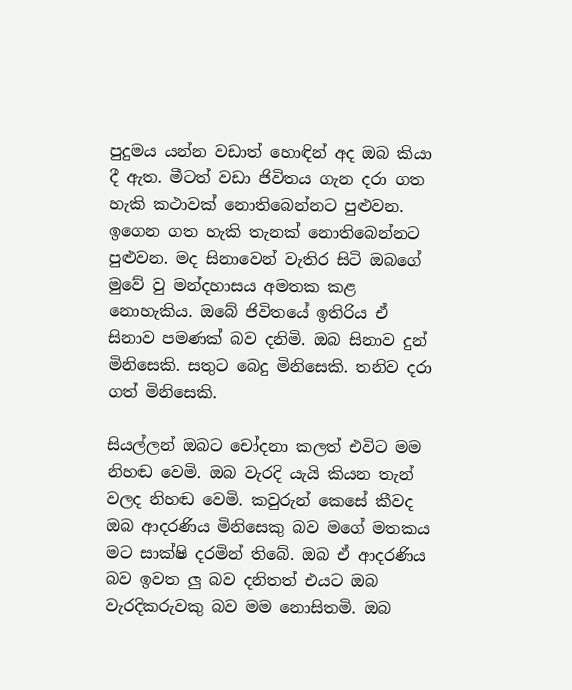පුදුමය යන්න වඩාත් හොඳින් අද ඔබ කියා දී ඇත. මීටත් වඩා ජිවිතය ගැන දරා ගත හැකි කථාවක් නොතිබෙන්නට පුළුවන. ඉගෙන ගත හැකි තැනක් නොතිබෙන්නට පුළුවන. මද සිනාවෙන් වැතිර සිටි ඔබගේ මුවේ වු මන්දහාසය අමතක කළ නොහැකිය. ඔබේ ජිවිතයේ ඉතිරිය ඒ සිනාව පමණක් බව දනිමි. ඔබ සිනාව දුන් මිනිසෙකි. සතුට බෙදු මිනිසෙකි. තනිව දරා ගත් මිනිසෙකි.

සියල්ලන් ඔබට චෝදනා කලත් එවිට මම නිහඬ වෙමි. ඔබ වැරදි යැයි කියන තැන් වලද නිහඬ වෙමි. කවුරුන් කෙසේ කීවද ඔබ ආදරණිය මිනිසෙකු බව මගේ මතකය මට සාක්ෂි දරමින් තිබේ. ඔබ ඒ ආදරණිය බව ඉවත ලු බව දනිතත් එයට ඔබ වැරදිකරුවකු බව මම නොසිතමි. ඔබ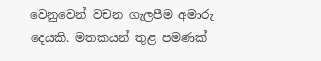වෙනුවෙන් වචන ගැලපීම අමාරු දෙයකි. මතකයන් තුළ පමණක්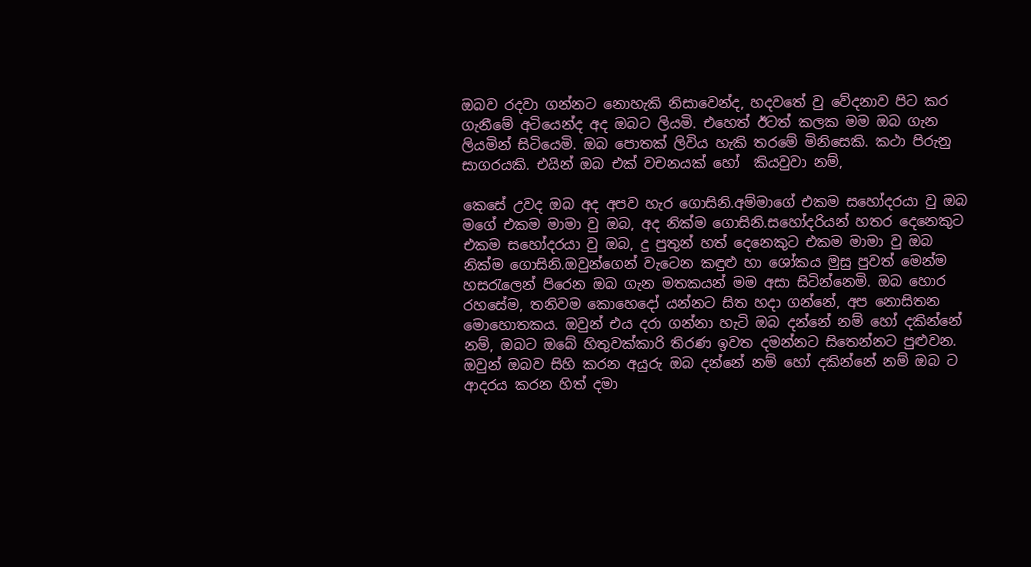ඔබව රදවා ගන්නට නොහැකි නිසාවෙන්ද, හදවතේ වු වේදනාව පිට කර ගැනීමේ අටියෙන්ද අද ඔබට ලියමි. එහෙත් ඊටත් කලක මම ඔබ ගැන ලියමින් සිටියෙමි. ඔබ පොතක් ලිවිය හැකි තරමේ මිනිසෙකි. කථා පිරුනු සාගරයකි. එයින් ඔබ එක් වචනයක් හෝ  කියවුවා නම්,

කෙසේ උවද ඔබ අද අපව හැර ගොසිනි.අම්මාගේ එකම සහෝදරයා වු ඔබ මගේ එකම මාමා වු ඔබ, අද නික්ම ගොසිනි.සහෝදරියන් හතර දෙනෙකුට එකම සහෝදරයා වු ඔබ, දු පුතුන් හත් දෙනෙකුට එකම මාමා වු ඔබ නික්ම ගොසිනි.ඔවුන්ගෙන් වැටෙන කඳුළු හා ශෝකය මුසු පුවත් මෙන්ම හසරැලෙන් පිරෙන ඔබ ගැන මතකයන් මම අසා සිටින්නෙමි. ඔබ හොර රහසේම, තනිවම කොහෙදෝ යන්නට සිත හදා ගන්නේ, අප නොසිතන මොහොතකය. ඔවුන් එය දරා ගන්නා හැටි ඔබ දන්නේ නම් හෝ දකින්නේ නම්, ඔබට ඔබේ හිතුවක්කාරි තිරණ ඉවත දමන්නට සිතෙන්නට පුළුවන. ඔවුන් ඔබව සිහි කරන අයුරු ඔබ දන්නේ නම් හෝ දකින්නේ නම් ඔබ ට ආදරය කරන හිත් දමා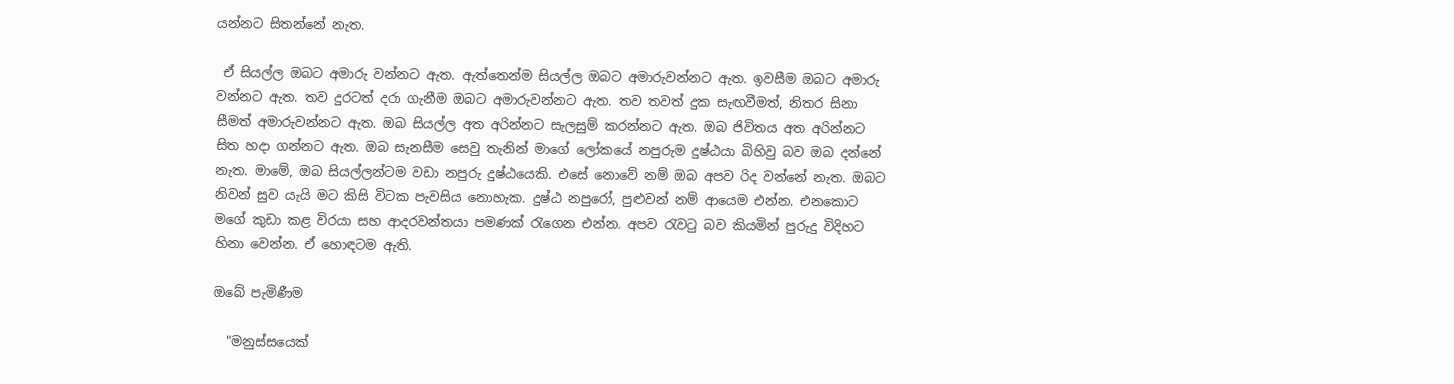යන්නට සිතන්නේ නැත.

 ඒ සියල්ල ඔබට අමාරු වන්නට ඇත. ඇත්තෙන්ම සියල්ල ඔබට අමාරුවන්නට ඇත. ඉවසීම ඔබට අමාරු වන්නට ඇත. තව දුරටත් දරා ගැනීම ඔබට අමාරුවන්නට ඇත. තව තවත් දුක සැඟවීමත්, නිතර සිනා සීමත් අමාරුවන්නට ඇත. ඔබ සියල්ල අත අරින්නට සැලසුම් කරන්නට ඇත. ඔබ ජිවිතය අත අරින්නට සිත හදා ගන්නට ඇත. ඔබ සැනසීම සෙවු තැනින් මාගේ ‍ලෝකයේ නපුරුම දුෂ්ඨයා බිහිවු බව ඔබ දන්නේ නැත. මාමේ, ඔබ සියල්ලන්ටම වඩා නපුරු දුෂ්ඨයෙකි. එ‍සේ නොවේ නම් ඔබ අපව රිද වන්නේ නැත. ඔබට නිවන් සුව යැයි මට කිසි විටක පැවසිය නොහැක. දුෂ්ඨ නපුරෝ, පුළුවන් නම් ආයෙම එන්න. එනකොට මගේ කුඩා කළ විරයා සහ ආදරවන්තයා පමණක් රැගෙන එන්න. අපව රැවටු බව කියමින් පුරුදු විදිහට හිනා වෙන්න. ඒ හොඳටම ඇති.

ඔබේ පැමිණීම

  "මනුස්සයෙක්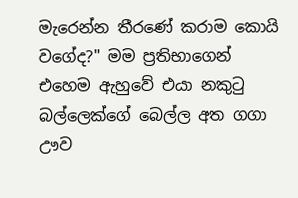මැරෙන්න තීරණේ කරාම කොයි වගේද?" මම ප්‍රතිභාගෙන් එහෙම ඇහුවේ එයා නකුටු බල්ලෙක්ගේ බෙල්ල අත ගගා ඌව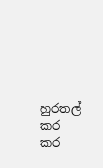හුරතල් කර කර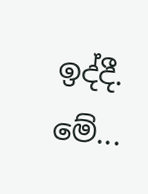ඉද්දී. මේ...